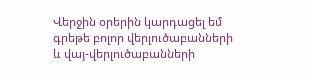Վերջին օրերին կարդացել եմ գրեթե բոլոր վերլուծաբանների և վայ-վերլուծաբանների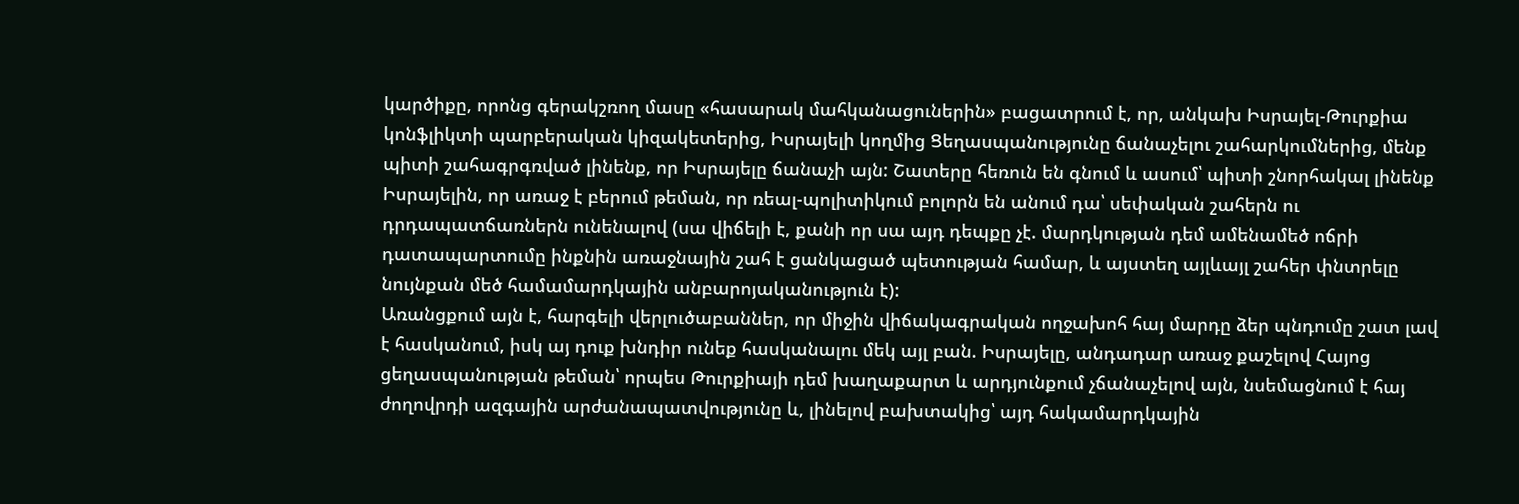կարծիքը, որոնց գերակշռող մասը «հասարակ մահկանացուներին» բացատրում է, որ, անկախ Իսրայել-Թուրքիա կոնֆլիկտի պարբերական կիզակետերից, Իսրայելի կողմից Ցեղասպանությունը ճանաչելու շահարկումներից, մենք պիտի շահագրգռված լինենք, որ Իսրայելը ճանաչի այն: Շատերը հեռուն են գնում և ասում՝ պիտի շնորհակալ լինենք Իսրայելին, որ առաջ է բերում թեման, որ ռեալ-պոլիտիկում բոլորն են անում դա՝ սեփական շահերն ու դրդապատճառներն ունենալով (սա վիճելի է, քանի որ սա այդ դեպքը չէ. մարդկության դեմ ամենամեծ ոճրի դատապարտումը ինքնին առաջնային շահ է ցանկացած պետության համար, և այստեղ այլևայլ շահեր փնտրելը նույնքան մեծ համամարդկային անբարոյականություն է):
Առանցքում այն է, հարգելի վերլուծաբաններ, որ միջին վիճակագրական ողջախոհ հայ մարդը ձեր պնդումը շատ լավ է հասկանում, իսկ այ դուք խնդիր ունեք հասկանալու մեկ այլ բան. Իսրայելը, անդադար առաջ քաշելով Հայոց ցեղասպանության թեման՝ որպես Թուրքիայի դեմ խաղաքարտ և արդյունքում չճանաչելով այն, նսեմացնում է հայ ժողովրդի ազգային արժանապատվությունը և, լինելով բախտակից՝ այդ հակամարդկային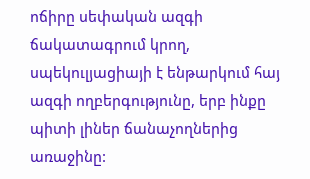ոճիրը սեփական ազգի ճակատագրում կրող, սպեկուլյացիայի է ենթարկում հայ ազգի ողբերգությունը, երբ ինքը պիտի լիներ ճանաչողներից առաջինը: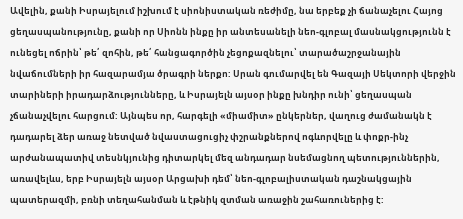Ավելին, քանի Իսրայելում իշխում է սիոնիստական ռեժիմը, նա երբեք չի ճանաչելու Հայոց ցեղասպանությունը, քանի որ Սիոնն ինքը իր անտեսանելի նեո-գլոբալ մասնակցությունն է ունեցել ոճրին՝ թե՛ զոհին, թե՛ հանցագործին չեցոքազնելու՝ տարածաշրջանային նվաճումների իր հազարամյա ծրագրի ներքո: Սրան գումարվել են Գազայի Սեկտորի վերջին տարիների իրադարձությունները, և Իսրայելն այսօր ինքը խնդիր ունի՝ ցեղասպան չճանաչվելու հարցում: Այնպես որ, հարգելի «միամիտ» ընկերներ, վաղուց ժամանակն է դադարել ձեր առաջ նետված նվաստացուցիչ փշրանքներով ոգևորվելը և փոքր-ինչ արժանապատիվ տեսնկյունից դիտարկել մեզ անդադար նսեմացնող պետություններին, առավելևս, երբ Իսրայելն այսօր Արցախի դեմ՝ նեո-գլոբալիստական դաշնակցային պատերազմի, բռնի տեղահանման և էթնիկ զտման առաջին շահառուներից է: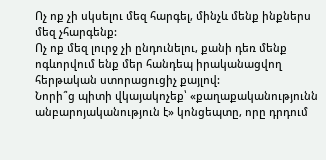Ոչ ոք չի սկսելու մեզ հարգել, մինչև մենք ինքներս մեզ չհարգենք:
Ոչ ոք մեզ լուրջ չի ընդունելու, քանի դեռ մենք ոգևորվում ենք մեր հանդեպ իրականացվող հերթական ստորացուցիչ քայլով:
Նորի՞ց պիտի վկայակոչեք՝ «քաղաքականությունն անբարոյականություն է» կոնցեպտը, որը դրդում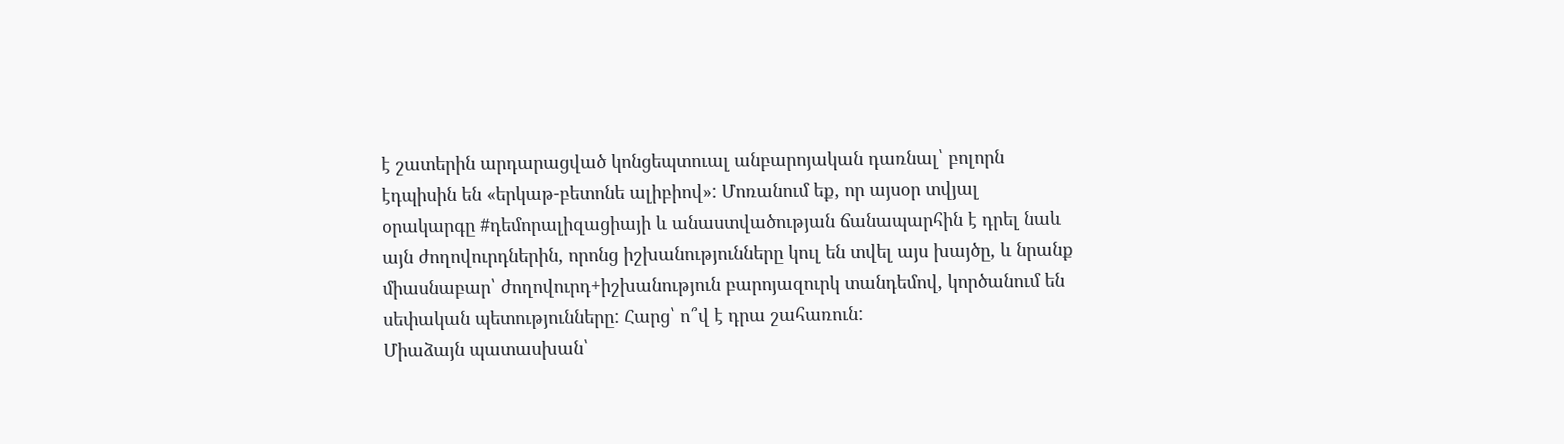է շատերին արդարացված կոնցեպտուալ անբարոյական դառնալ՝ բոլորն էդպիսին են «երկաթ-բետոնե ալիբիով»: Մոռանում եք, որ այսօր տվյալ օրակարգը #դեմորալիզացիայի և անաստվածության ճանապարհին է դրել նաև այն ժողովուրդներին, որոնց իշխանությունները կուլ են տվել այս խայծը, և նրանք միասնաբար՝ ժողովուրդ+իշխանություն բարոյազուրկ տանդեմով, կործանում են սեփական պետությունները: Հարց՝ ո՞վ է դրա շահառուն:
Միաձայն պատասխան՝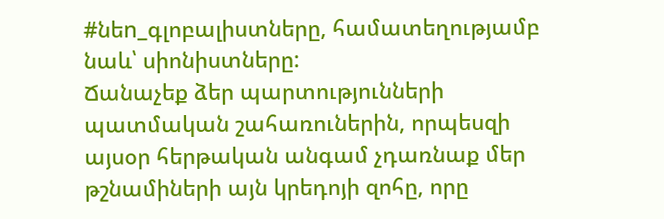#նեn_գլոբալիստները, համատեղությամբ նաև՝ սիոնիստները:
Ճանաչեք ձեր պարտությունների պատմական շահառուներին, որպեսզի այսօր հերթական անգամ չդառնաք մեր թշնամիների այն կրեդոյի զոհը, որը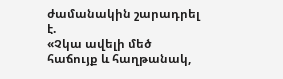ժամանակին շարադրել է.
«Չկա ավելի մեծ հաճույք և հաղթանակ,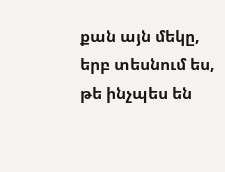քան այն մեկը, երբ տեսնում ես, թե ինչպես են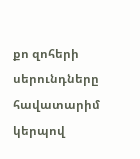քո զոհերի սերունդները հավատարիմ կերպով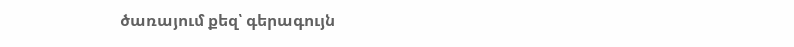ծառայում քեզ՝ գերագույն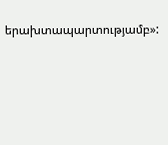երախտապարտությամբ»: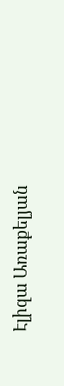Էլիզա Առաքելյան